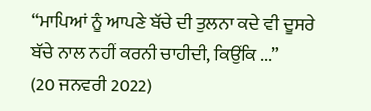“ਮਾਪਿਆਂ ਨੂੰ ਆਪਣੇ ਬੱਚੇ ਦੀ ਤੁਲਨਾ ਕਦੇ ਵੀ ਦੂਸਰੇ ਬੱਚੇ ਨਾਲ ਨਹੀਂ ਕਰਨੀ ਚਾਹੀਦੀ, ਕਿਉਂਕਿ ...”
(20 ਜਨਵਰੀ 2022)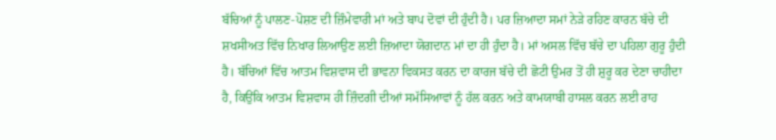ਬੱਚਿਆਂ ਨੂੰ ਪਾਲਣ-ਪੋਸ਼ਣ ਦੀ ਜ਼ਿੰਮੇਵਾਰੀ ਮਾਂ ਅਤੇ ਬਾਪ ਦੋਵਾਂ ਦੀ ਹੁੰਦੀ ਹੈ। ਪਰ ਜ਼ਿਆਦਾ ਸਮਾਂ ਨੇੜੇ ਰਹਿਣ ਕਾਰਨ ਬੱਚੇ ਦੀ ਸ਼ਖਸੀਅਤ ਵਿੱਚ ਨਿਖਾਰ ਲਿਆਉਣ ਲਈ ਜ਼ਿਆਦਾ ਯੋਗਦਾਨ ਮਾਂ ਦਾ ਹੀ ਹੁੰਦਾ ਹੈ। ਮਾਂ ਅਸਲ ਵਿੱਚ ਬੱਚੇ ਦਾ ਪਹਿਲਾ ਗੁਰੂ ਹੁੰਦੀ ਹੈ। ਬੱਚਿਆਂ ਵਿੱਚ ਆਤਮ ਵਿਸ਼ਵਾਸ ਦੀ ਭਾਵਨਾ ਵਿਕਸਤ ਕਰਨ ਦਾ ਕਾਰਜ ਬੱਚੇ ਦੀ ਛੋਟੀ ਉਮਰ ਤੋਂ ਹੀ ਸ਼ੁਰੂ ਕਰ ਦੇਣਾ ਚਾਹੀਦਾ ਹੈ, ਕਿਉਂਕਿ ਆਤਮ ਵਿਸ਼ਵਾਸ ਹੀ ਜ਼ਿੰਦਗੀ ਦੀਆਂ ਸਮੱਸਿਆਵਾਂ ਨੂੰ ਹੱਲ ਕਰਨ ਅਤੇ ਕਾਮਯਾਬੀ ਹਾਸਲ ਕਰਨ ਲਈ ਰਾਹ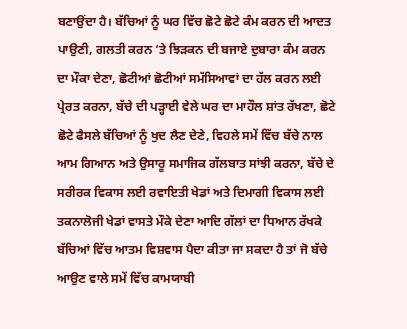ਬਣਾਉਂਦਾ ਹੈ। ਬੱਚਿਆਂ ਨੂੰ ਘਰ ਵਿੱਚ ਛੋਟੇ ਛੋਟੇ ਕੰਮ ਕਰਨ ਦੀ ਆਦਤ ਪਾਉਣੀ, ਗਲਤੀ ਕਰਨ ’ਤੇ ਝਿੜਕਨ ਦੀ ਬਜਾਏ ਦੁਬਾਰਾ ਕੰਮ ਕਰਨ ਦਾ ਮੌਕਾ ਦੇਣਾ, ਛੋਟੀਆਂ ਛੋਟੀਆਂ ਸਮੱਸਿਆਵਾਂ ਦਾ ਹੱਲ ਕਰਨ ਲਈ ਪ੍ਰੇਰਤ ਕਰਨਾ, ਬੱਚੇ ਦੀ ਪੜ੍ਹਾਈ ਵੇਲੇ ਘਰ ਦਾ ਮਾਹੌਲ ਸ਼ਾਂਤ ਰੱਖਣਾ, ਛੋਟੇ ਛੋਟੇ ਫੈਸਲੇ ਬੱਚਿਆਂ ਨੂੰ ਖੁਦ ਲੈਣ ਦੇਣੇ, ਵਿਹਲੇ ਸਮੇਂ ਵਿੱਚ ਬੱਚੇ ਨਾਲ ਆਮ ਗਿਆਨ ਅਤੇ ਉਸਾਰੂ ਸਮਾਜਿਕ ਗੱਲਬਾਤ ਸਾਂਝੀ ਕਰਨਾ, ਬੱਚੇ ਦੇ ਸਰੀਰਕ ਵਿਕਾਸ ਲਈ ਰਵਾਇਤੀ ਖੇਡਾਂ ਅਤੇ ਦਿਮਾਗੀ ਵਿਕਾਸ ਲਈ ਤਕਨਾਲੋਜੀ ਖੇਡਾਂ ਵਾਸਤੇ ਮੌਕੇ ਦੇਣਾ ਆਦਿ ਗੱਲਾਂ ਦਾ ਧਿਆਨ ਰੱਖਕੇ ਬੱਚਿਆਂ ਵਿੱਚ ਆਤਮ ਵਿਸ਼ਵਾਸ ਪੈਦਾ ਕੀਤਾ ਜਾ ਸਕਦਾ ਹੈ ਤਾਂ ਜੋ ਬੱਚੇ ਆਉਣ ਵਾਲੇ ਸਮੇਂ ਵਿੱਚ ਕਾਮਯਾਬੀ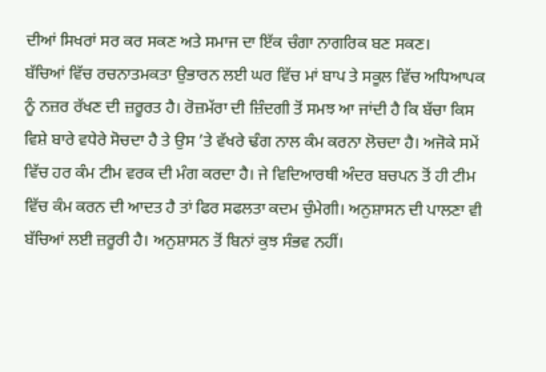ਦੀਆਂ ਸਿਖਰਾਂ ਸਰ ਕਰ ਸਕਣ ਅਤੇ ਸਮਾਜ ਦਾ ਇੱਕ ਚੰਗਾ ਨਾਗਰਿਕ ਬਣ ਸਕਣ।
ਬੱਚਿਆਂ ਵਿੱਚ ਰਚਨਾਤਮਕਤਾ ਉਭਾਰਨ ਲਈ ਘਰ ਵਿੱਚ ਮਾਂ ਬਾਪ ਤੇ ਸਕੂਲ ਵਿੱਚ ਅਧਿਆਪਕ ਨੂੰ ਨਜ਼ਰ ਰੱਖਣ ਦੀ ਜ਼ਰੂਰਤ ਹੈ। ਰੋਜ਼ਮੱਰਾ ਦੀ ਜ਼ਿੰਦਗੀ ਤੋਂ ਸਮਝ ਆ ਜਾਂਦੀ ਹੈ ਕਿ ਬੱਚਾ ਕਿਸ ਵਿਸ਼ੇ ਬਾਰੇ ਵਧੇਰੇ ਸੋਚਦਾ ਹੈ ਤੇ ਉਸ ’ਤੇ ਵੱਖਰੇ ਢੰਗ ਨਾਲ ਕੰਮ ਕਰਨਾ ਲੋਚਦਾ ਹੈ। ਅਜੋਕੇ ਸਮੇਂ ਵਿੱਚ ਹਰ ਕੰਮ ਟੀਮ ਵਰਕ ਦੀ ਮੰਗ ਕਰਦਾ ਹੈ। ਜੇ ਵਿਦਿਆਰਥੀ ਅੰਦਰ ਬਚਪਨ ਤੋਂ ਹੀ ਟੀਮ ਵਿੱਚ ਕੰਮ ਕਰਨ ਦੀ ਆਦਤ ਹੈ ਤਾਂ ਫਿਰ ਸਫਲਤਾ ਕਦਮ ਚੁੰਮੇਗੀ। ਅਨੁਸ਼ਾਸਨ ਦੀ ਪਾਲਣਾ ਵੀ ਬੱਚਿਆਂ ਲਈ ਜ਼ਰੂਰੀ ਹੈ। ਅਨੁਸ਼ਾਸਨ ਤੋਂ ਬਿਨਾਂ ਕੁਝ ਸੰਭਵ ਨਹੀਂ।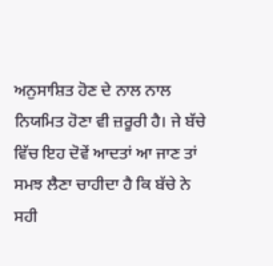ਅਨੁਸਾਸ਼ਿਤ ਹੋਣ ਦੇ ਨਾਲ ਨਾਲ ਨਿਯਮਿਤ ਹੋਣਾ ਵੀ ਜ਼ਰੂਰੀ ਹੈ। ਜੇ ਬੱਚੇ ਵਿੱਚ ਇਹ ਦੋਵੇਂ ਆਦਤਾਂ ਆ ਜਾਣ ਤਾਂ ਸਮਝ ਲੈਣਾ ਚਾਹੀਦਾ ਹੈ ਕਿ ਬੱਚੇ ਨੇ ਸਹੀ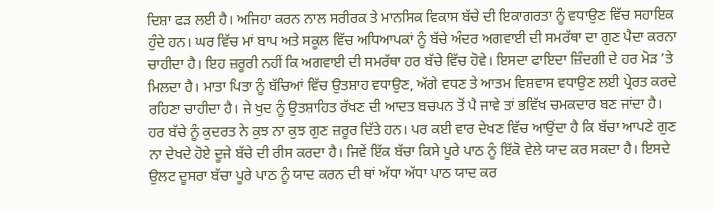ਦਿਸ਼ਾ ਫੜ ਲਈ ਹੈ। ਅਜਿਹਾ ਕਰਨ ਨਾਲ ਸਰੀਰਕ ਤੇ ਮਾਨਸਿਕ ਵਿਕਾਸ ਬੱਚੇ ਦੀ ਇਕਾਗਰਤਾ ਨੂੰ ਵਧਾਉਣ ਵਿੱਚ ਸਹਾਇਕ ਹੁੰਦੇ ਹਨ। ਘਰ ਵਿੱਚ ਮਾਂ ਬਾਪ ਅਤੇ ਸਕੂਲ ਵਿੱਚ ਅਧਿਆਪਕਾਂ ਨੂੰ ਬੱਚੇ ਅੰਦਰ ਅਗਵਾਈ ਦੀ ਸਮਰੱਥਾ ਦਾ ਗੁਣ ਪੈਦਾ ਕਰਨਾ ਚਾਹੀਦਾ ਹੈ। ਇਹ ਜ਼ਰੂਰੀ ਨਹੀਂ ਕਿ ਅਗਵਾਈ ਦੀ ਸਮਰੱਥਾ ਹਰ ਬੱਚੇ ਵਿੱਚ ਹੋਵੇ। ਇਸਦਾ ਫਾਇਦਾ ਜ਼ਿੰਦਗੀ ਦੇ ਹਰ ਮੋੜ ’ਤੇ ਮਿਲਦਾ ਹੈ। ਮਾਤਾ ਪਿਤਾ ਨੂੰ ਬੱਚਿਆਂ ਵਿੱਚ ਉਤਸ਼ਾਹ ਵਧਾਉਣ, ਅੱਗੇ ਵਧਣ ਤੇ ਆਤਮ ਵਿਸ਼ਵਾਸ ਵਧਾਉਣ ਲਈ ਪ੍ਰੇਰਤ ਕਰਦੇ ਰਹਿਣਾ ਚਾਹੀਦਾ ਹੈ। ਜੇ ਖੁਦ ਨੂੰ ਉਤਸ਼ਾਹਿਤ ਰੱਖਣ ਦੀ ਆਦਤ ਬਚਪਨ ਤੋਂ ਪੈ ਜਾਵੇ ਤਾਂ ਭਵਿੱਖ ਚਮਕਦਾਰ ਬਣ ਜਾਂਦਾ ਹੈ।
ਹਰ ਬੱਚੇ ਨੂੰ ਕੁਦਰਤ ਨੇ ਕੁਝ ਨਾ ਕੁਝ ਗੁਣ ਜ਼ਰੂਰ ਦਿੱਤੇ ਹਨ। ਪਰ ਕਈ ਵਾਰ ਦੇਖਣ ਵਿੱਚ ਆਉਂਦਾ ਹੈ ਕਿ ਬੱਚਾ ਆਪਣੇ ਗੁਣ ਨਾ ਦੇਖਦੇ ਹੋਏ ਦੂਜੇ ਬੱਚੇ ਦੀ ਰੀਸ ਕਰਦਾ ਹੈ। ਜਿਵੇਂ ਇੱਕ ਬੱਚਾ ਕਿਸੇ ਪੂਰੇ ਪਾਠ ਨੂੰ ਇੱਕੋ ਵੇਲੇ ਯਾਦ ਕਰ ਸਕਦਾ ਹੈ। ਇਸਦੇ ਉਲਟ ਦੂਸਰਾ ਬੱਚਾ ਪੂਰੇ ਪਾਠ ਨੂੰ ਯਾਦ ਕਰਨ ਦੀ ਥਾਂ ਅੱਧਾ ਅੱਧਾ ਪਾਠ ਯਾਦ ਕਰ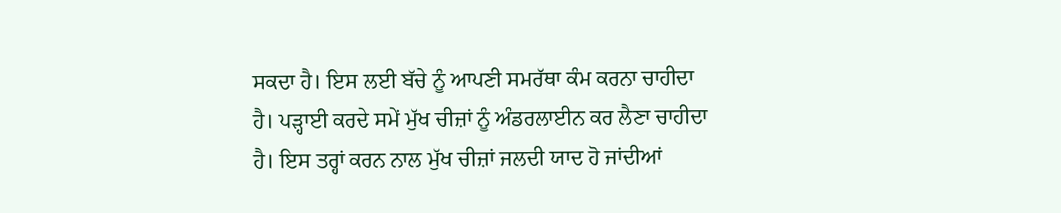ਸਕਦਾ ਹੈ। ਇਸ ਲਈ ਬੱਚੇ ਨੂੰ ਆਪਣੀ ਸਮਰੱਥਾ ਕੰਮ ਕਰਨਾ ਚਾਹੀਦਾ ਹੈ। ਪੜ੍ਹਾਈ ਕਰਦੇ ਸਮੇਂ ਮੁੱਖ ਚੀਜ਼ਾਂ ਨੂੰ ਅੰਡਰਲਾਈਨ ਕਰ ਲੈਣਾ ਚਾਹੀਦਾ ਹੈ। ਇਸ ਤਰ੍ਹਾਂ ਕਰਨ ਨਾਲ ਮੁੱਖ ਚੀਜ਼ਾਂ ਜਲਦੀ ਯਾਦ ਹੋ ਜਾਂਦੀਆਂ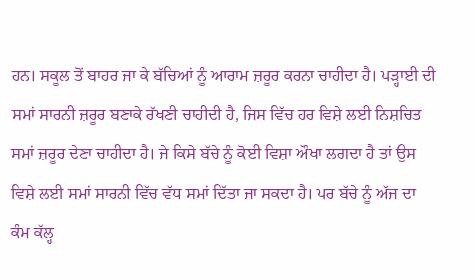ਹਨ। ਸਕੂਲ ਤੋਂ ਬਾਹਰ ਜਾ ਕੇ ਬੱਚਿਆਂ ਨੂੰ ਆਰਾਮ ਜ਼ਰੂਰ ਕਰਨਾ ਚਾਹੀਦਾ ਹੈ। ਪੜ੍ਹਾਈ ਦੀ ਸਮਾਂ ਸਾਰਨੀ ਜ਼ਰੂਰ ਬਣਾਕੇ ਰੱਖਣੀ ਚਾਹੀਦੀ ਹੈ, ਜਿਸ ਵਿੱਚ ਹਰ ਵਿਸ਼ੇ ਲਈ ਨਿਸ਼ਚਿਤ ਸਮਾਂ ਜ਼ਰੂਰ ਦੇਣਾ ਚਾਹੀਦਾ ਹੈ। ਜੇ ਕਿਸੇ ਬੱਚੇ ਨੂੰ ਕੋਈ ਵਿਸ਼ਾ ਔਖਾ ਲਗਦਾ ਹੈ ਤਾਂ ਉਸ ਵਿਸ਼ੇ ਲਈ ਸਮਾਂ ਸਾਰਨੀ ਵਿੱਚ ਵੱਧ ਸਮਾਂ ਦਿੱਤਾ ਜਾ ਸਕਦਾ ਹੈ। ਪਰ ਬੱਚੇ ਨੂੰ ਅੱਜ ਦਾ ਕੰਮ ਕੱਲ੍ਹ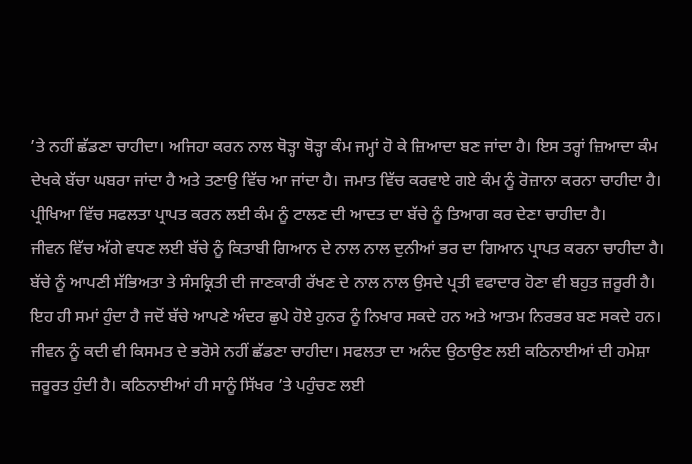’ਤੇ ਨਹੀਂ ਛੱਡਣਾ ਚਾਹੀਦਾ। ਅਜਿਹਾ ਕਰਨ ਨਾਲ ਥੋੜ੍ਹਾ ਥੋੜ੍ਹਾ ਕੰਮ ਜਮ੍ਹਾਂ ਹੋ ਕੇ ਜ਼ਿਆਦਾ ਬਣ ਜਾਂਦਾ ਹੈ। ਇਸ ਤਰ੍ਹਾਂ ਜ਼ਿਆਦਾ ਕੰਮ ਦੇਖਕੇ ਬੱਚਾ ਘਬਰਾ ਜਾਂਦਾ ਹੈ ਅਤੇ ਤਣਾਉ ਵਿੱਚ ਆ ਜਾਂਦਾ ਹੈ। ਜਮਾਤ ਵਿੱਚ ਕਰਵਾਏ ਗਏ ਕੰਮ ਨੂੰ ਰੋਜ਼ਾਨਾ ਕਰਨਾ ਚਾਹੀਦਾ ਹੈ। ਪ੍ਰੀਖਿਆ ਵਿੱਚ ਸਫਲਤਾ ਪ੍ਰਾਪਤ ਕਰਨ ਲਈ ਕੰਮ ਨੂੰ ਟਾਲਣ ਦੀ ਆਦਤ ਦਾ ਬੱਚੇ ਨੂੰ ਤਿਆਗ ਕਰ ਦੇਣਾ ਚਾਹੀਦਾ ਹੈ।
ਜੀਵਨ ਵਿੱਚ ਅੱਗੇ ਵਧਣ ਲਈ ਬੱਚੇ ਨੂੰ ਕਿਤਾਬੀ ਗਿਆਨ ਦੇ ਨਾਲ ਨਾਲ ਦੁਨੀਆਂ ਭਰ ਦਾ ਗਿਆਨ ਪ੍ਰਾਪਤ ਕਰਨਾ ਚਾਹੀਦਾ ਹੈ। ਬੱਚੇ ਨੂੰ ਆਪਣੀ ਸੱਭਿਅਤਾ ਤੇ ਸੰਸਕ੍ਰਿਤੀ ਦੀ ਜਾਣਕਾਰੀ ਰੱਖਣ ਦੇ ਨਾਲ ਨਾਲ ਉਸਦੇ ਪ੍ਰਤੀ ਵਫਾਦਾਰ ਹੋਣਾ ਵੀ ਬਹੁਤ ਜ਼ਰੂਰੀ ਹੈ। ਇਹ ਹੀ ਸਮਾਂ ਹੁੰਦਾ ਹੈ ਜਦੋਂ ਬੱਚੇ ਆਪਣੇ ਅੰਦਰ ਛੁਪੇ ਹੋਏ ਹੁਨਰ ਨੂੰ ਨਿਖਾਰ ਸਕਦੇ ਹਨ ਅਤੇ ਆਤਮ ਨਿਰਭਰ ਬਣ ਸਕਦੇ ਹਨ। ਜੀਵਨ ਨੂੰ ਕਦੀ ਵੀ ਕਿਸਮਤ ਦੇ ਭਰੋਸੇ ਨਹੀਂ ਛੱਡਣਾ ਚਾਹੀਦਾ। ਸਫਲਤਾ ਦਾ ਅਨੰਦ ਉਠਾਉਣ ਲਈ ਕਠਿਨਾਈਆਂ ਦੀ ਹਮੇਸ਼ਾ ਜ਼ਰੂਰਤ ਹੁੰਦੀ ਹੈ। ਕਠਿਨਾਈਆਂ ਹੀ ਸਾਨੂੰ ਸਿੱਖਰ ’ਤੇ ਪਹੁੰਚਣ ਲਈ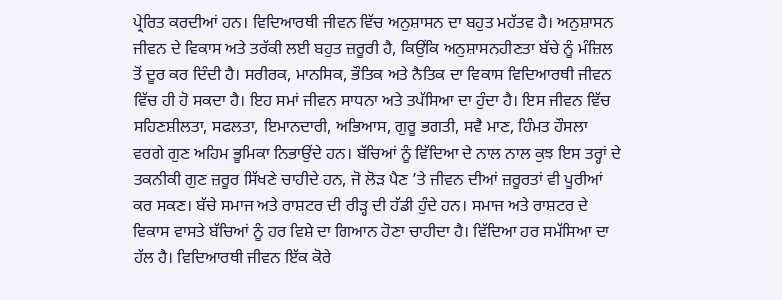ਪ੍ਰੇਰਿਤ ਕਰਦੀਆਂ ਹਨ। ਵਿਦਿਆਰਥੀ ਜੀਵਨ ਵਿੱਚ ਅਨੁਸ਼ਾਸਨ ਦਾ ਬਹੁਤ ਮਹੱਤਵ ਹੈ। ਅਨੁਸ਼ਾਸਨ ਜੀਵਨ ਦੇ ਵਿਕਾਸ ਅਤੇ ਤਰੱਕੀ ਲਈ ਬਹੁਤ ਜ਼ਰੂਰੀ ਹੈ, ਕਿਉਂਕਿ ਅਨੁਸ਼ਾਸਨਹੀਣਤਾ ਬੱਚੇ ਨੂੰ ਮੰਜ਼ਿਲ ਤੋਂ ਦੂਰ ਕਰ ਦਿੰਦੀ ਹੈ। ਸਰੀਰਕ, ਮਾਨਸਿਕ, ਭੌਤਿਕ ਅਤੇ ਨੈਤਿਕ ਦਾ ਵਿਕਾਸ ਵਿਦਿਆਰਥੀ ਜੀਵਨ ਵਿੱਚ ਹੀ ਹੋ ਸਕਦਾ ਹੈ। ਇਹ ਸਮਾਂ ਜੀਵਨ ਸਾਧਨਾ ਅਤੇ ਤਪੱਸਿਆ ਦਾ ਹੁੰਦਾ ਹੈ। ਇਸ ਜੀਵਨ ਵਿੱਚ ਸਹਿਣਸ਼ੀਲਤਾ, ਸਫਲਤਾ, ਇਮਾਨਦਾਰੀ, ਅਭਿਆਸ, ਗੁਰੂ ਭਗਤੀ, ਸਵੈ ਮਾਣ, ਹਿੰਮਤ ਹੌਸਲਾ ਵਰਗੇ ਗੁਣ ਅਹਿਮ ਭੂਮਿਕਾ ਨਿਭਾਉਂਦੇ ਹਨ। ਬੱਚਿਆਂ ਨੂੰ ਵਿੱਦਿਆ ਦੇ ਨਾਲ ਨਾਲ ਕੁਝ ਇਸ ਤਰ੍ਹਾਂ ਦੇ ਤਕਨੀਕੀ ਗੁਣ ਜ਼ਰੂਰ ਸਿੱਖਣੇ ਚਾਹੀਦੇ ਹਨ, ਜੋ ਲੋੜ ਪੈਣ ’ਤੇ ਜੀਵਨ ਦੀਆਂ ਜ਼ਰੂਰਤਾਂ ਵੀ ਪੂਰੀਆਂ ਕਰ ਸਕਣ। ਬੱਚੇ ਸਮਾਜ ਅਤੇ ਰਾਸ਼ਟਰ ਦੀ ਰੀੜ੍ਹ ਦੀ ਹੱਡੀ ਹੁੰਦੇ ਹਨ। ਸਮਾਜ ਅਤੇ ਰਾਸ਼ਟਰ ਦੇ ਵਿਕਾਸ ਵਾਸਤੇ ਬੱਚਿਆਂ ਨੂੰ ਹਰ ਵਿਸ਼ੇ ਦਾ ਗਿਆਨ ਹੋਣਾ ਚਾਹੀਦਾ ਹੈ। ਵਿੱਦਿਆ ਹਰ ਸਮੱਸਿਆ ਦਾ ਹੱਲ ਹੈ। ਵਿਦਿਆਰਥੀ ਜੀਵਨ ਇੱਕ ਕੋਰੇ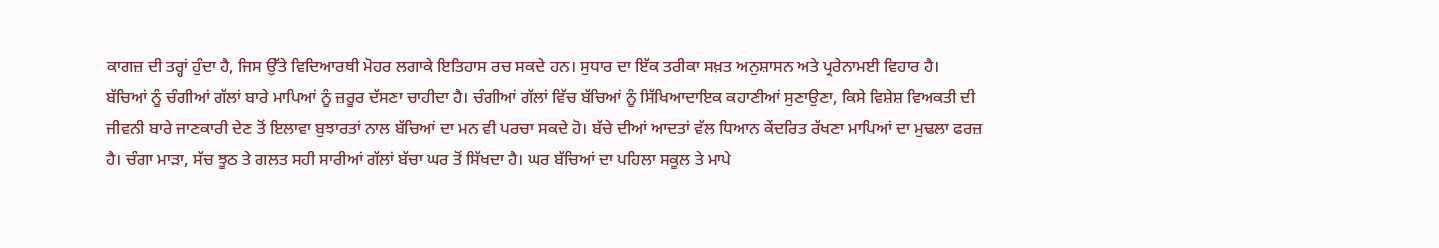ਕਾਗਜ਼ ਦੀ ਤਰ੍ਹਾਂ ਹੁੰਦਾ ਹੈ, ਜਿਸ ਉੱਤੇ ਵਿਦਿਆਰਥੀ ਮੋਹਰ ਲਗਾਕੇ ਇਤਿਹਾਸ ਰਚ ਸਕਦੇ ਹਨ। ਸੁਧਾਰ ਦਾ ਇੱਕ ਤਰੀਕਾ ਸਖ਼ਤ ਅਨੁਸ਼ਾਸਨ ਅਤੇ ਪ੍ਰਰੇਨਾਮਈ ਵਿਹਾਰ ਹੈ।
ਬੱਚਿਆਂ ਨੂੰ ਚੰਗੀਆਂ ਗੱਲਾਂ ਬਾਰੇ ਮਾਪਿਆਂ ਨੂੰ ਜ਼ਰੂਰ ਦੱਸਣਾ ਚਾਹੀਦਾ ਹੈ। ਚੰਗੀਆਂ ਗੱਲਾਂ ਵਿੱਚ ਬੱਚਿਆਂ ਨੂੰ ਸਿੱਖਿਆਦਾਇਕ ਕਹਾਣੀਆਂ ਸੁਣਾਉਣਾ, ਕਿਸੇ ਵਿਸ਼ੇਸ਼ ਵਿਅਕਤੀ ਦੀ ਜੀਵਨੀ ਬਾਰੇ ਜਾਣਕਾਰੀ ਦੇਣ ਤੋਂ ਇਲਾਵਾ ਬੁਝਾਰਤਾਂ ਨਾਲ ਬੱਚਿਆਂ ਦਾ ਮਨ ਵੀ ਪਰਚਾ ਸਕਦੇ ਹੋ। ਬੱਚੇ ਦੀਆਂ ਆਦਤਾਂ ਵੱਲ ਧਿਆਨ ਕੇਂਦਰਿਤ ਰੱਖਣਾ ਮਾਪਿਆਂ ਦਾ ਮੁਢਲਾ ਫਰਜ਼ ਹੈ। ਚੰਗਾ ਮਾੜਾ, ਸੱਚ ਝੂਠ ਤੇ ਗਲਤ ਸਹੀ ਸਾਰੀਆਂ ਗੱਲਾਂ ਬੱਚਾ ਘਰ ਤੋਂ ਸਿੱਖਦਾ ਹੈ। ਘਰ ਬੱਚਿਆਂ ਦਾ ਪਹਿਲਾ ਸਕੂਲ ਤੇ ਮਾਪੇ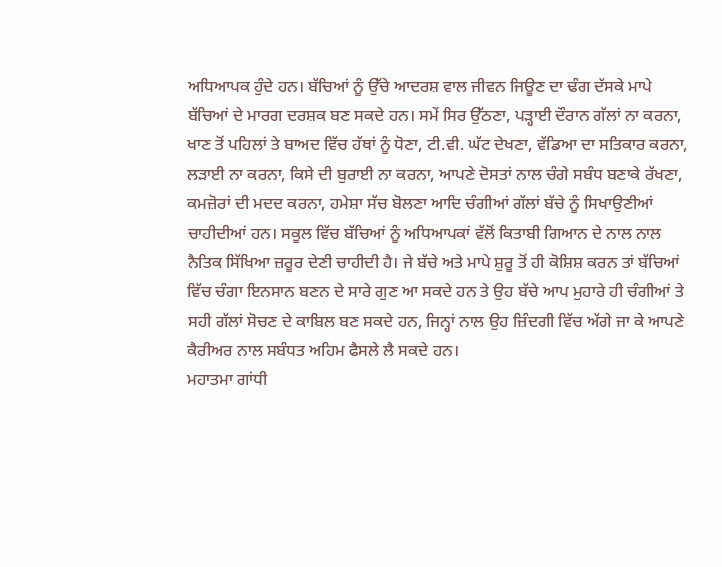ਅਧਿਆਪਕ ਹੁੰਦੇ ਹਨ। ਬੱਚਿਆਂ ਨੂੰ ਉੱਚੇ ਆਦਰਸ਼ ਵਾਲ ਜੀਵਨ ਜਿਊਣ ਦਾ ਢੰਗ ਦੱਸਕੇ ਮਾਪੇ ਬੱਚਿਆਂ ਦੇ ਮਾਰਗ ਦਰਸ਼ਕ ਬਣ ਸਕਦੇ ਹਨ। ਸਮੇਂ ਸਿਰ ਉੱਠਣਾ, ਪੜ੍ਹਾਈ ਦੌਰਾਨ ਗੱਲਾਂ ਨਾ ਕਰਨਾ, ਖਾਣ ਤੋਂ ਪਹਿਲਾਂ ਤੇ ਬਾਅਦ ਵਿੱਚ ਹੱਥਾਂ ਨੂੰ ਧੋਣਾ, ਟੀ.ਵੀ. ਘੱਟ ਦੇਖਣਾ, ਵੱਡਿਆ ਦਾ ਸਤਿਕਾਰ ਕਰਨਾ, ਲੜਾਈ ਨਾ ਕਰਨਾ, ਕਿਸੇ ਦੀ ਬੁਰਾਈ ਨਾ ਕਰਨਾ, ਆਪਣੇ ਦੋਸਤਾਂ ਨਾਲ ਚੰਗੇ ਸਬੰਧ ਬਣਾਕੇ ਰੱਖਣਾ, ਕਮਜ਼ੋਰਾਂ ਦੀ ਮਦਦ ਕਰਨਾ, ਹਮੇਸ਼ਾ ਸੱਚ ਬੋਲਣਾ ਆਦਿ ਚੰਗੀਆਂ ਗੱਲਾਂ ਬੱਚੇ ਨੂੰ ਸਿਖਾਉਣੀਆਂ ਚਾਹੀਦੀਆਂ ਹਨ। ਸਕੂਲ ਵਿੱਚ ਬੱਚਿਆਂ ਨੂੰ ਅਧਿਆਪਕਾਂ ਵੱਲੋਂ ਕਿਤਾਬੀ ਗਿਆਨ ਦੇ ਨਾਲ ਨਾਲ ਨੈਤਿਕ ਸਿੱਖਿਆ ਜ਼ਰੂਰ ਦੇਣੀ ਚਾਹੀਦੀ ਹੈ। ਜੇ ਬੱਚੇ ਅਤੇ ਮਾਪੇ ਸ਼ੁਰੂ ਤੋਂ ਹੀ ਕੋਸ਼ਿਸ਼ ਕਰਨ ਤਾਂ ਬੱਚਿਆਂ ਵਿੱਚ ਚੰਗਾ ਇਨਸਾਨ ਬਣਨ ਦੇ ਸਾਰੇ ਗੁਣ ਆ ਸਕਦੇ ਹਨ ਤੇ ਉਹ ਬੱਚੇ ਆਪ ਮੁਹਾਰੇ ਹੀ ਚੰਗੀਆਂ ਤੇ ਸਹੀ ਗੱਲਾਂ ਸੋਚਣ ਦੇ ਕਾਬਿਲ ਬਣ ਸਕਦੇ ਹਨ, ਜਿਨ੍ਹਾਂ ਨਾਲ ਉਹ ਜ਼ਿੰਦਗੀ ਵਿੱਚ ਅੱਗੇ ਜਾ ਕੇ ਆਪਣੇ ਕੈਰੀਅਰ ਨਾਲ ਸਬੰਧਤ ਅਹਿਮ ਫੈਸਲੇ ਲੈ ਸਕਦੇ ਹਨ।
ਮਹਾਤਮਾ ਗਾਂਧੀ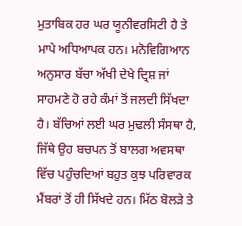ਮੁਤਾਬਿਕ ਹਰ ਘਰ ਯੂਨੀਵਰਸਿਟੀ ਹੈ ਤੇ ਮਾਪੇ ਅਧਿਆਪਕ ਹਨ। ਮਨੋਵਿਗਿਆਨ ਅਨੁਸਾਰ ਬੱਚਾ ਅੱਖੀ ਦੇਖੇ ਦ੍ਰਿਸ਼ ਜਾਂ ਸਾਹਮਣੇ ਹੋ ਰਹੇ ਕੰਮਾਂ ਤੋਂ ਜਲਦੀ ਸਿੱਖਦਾ ਹੈ। ਬੱਚਿਆਂ ਲਈ ਘਰ ਮੁਢਲੀ ਸੰਸਥਾ ਹੈ, ਜਿੱਥੇ ਉਹ ਬਚਪਨ ਤੋਂ ਬਾਲਗ ਅਵਸਥਾ ਵਿੱਚ ਪਹੁੰਚਦਿਆਂ ਬਹੁਤ ਕੁਝ ਪਰਿਵਾਰਕ ਮੈਂਬਰਾਂ ਤੋਂ ਹੀ ਸਿੱਖਦੇ ਹਨ। ਮਿੱਠ ਬੋਲੜੇ ਤੇ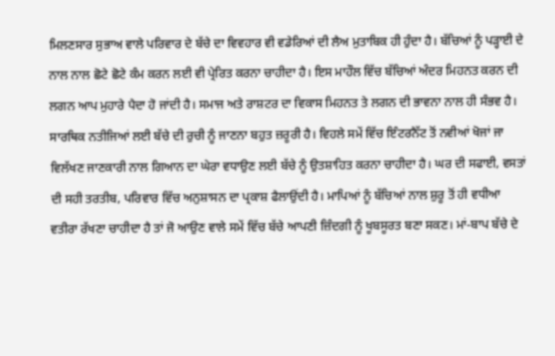ਮਿਲਣਸਾਰ ਸੁਭਾਅ ਵਾਲੇ ਪਰਿਵਾਰ ਦੇ ਬੱਚੇ ਦਾ ਵਿਵਹਾਰ ਵੀ ਵਡੇਰਿਆਂ ਦੀ ਲੈਅ ਮੁਤਾਬਿਕ ਹੀ ਹੁੰਦਾ ਹੈ। ਬੱਚਿਆਂ ਨੂੰ ਪੜ੍ਹਾਈ ਦੇ ਨਾਲ ਨਾਲ ਛੋਟੇ ਛੋਟੇ ਕੰਮ ਕਰਨ ਲਈ ਵੀ ਪ੍ਰੇਰਿਤ ਕਰਨਾ ਚਾਹੀਦਾ ਹੈ। ਇਸ ਮਾਹੌਲ ਵਿੱਚ ਬੱਚਿਆਂ ਅੰਦਰ ਮਿਹਨਤ ਕਰਨ ਦੀ ਲਗਨ ਆਪ ਮੁਹਾਰੇ ਪੈਦਾ ਹੋ ਜਾਂਦੀ ਹੈ। ਸਮਾਜ ਅਤੇ ਰਾਸ਼ਟਰ ਦਾ ਵਿਕਾਸ ਮਿਹਨਤ ਤੇ ਲਗਨ ਦੀ ਭਾਵਨਾ ਨਾਲ ਹੀ ਸੰਭਵ ਹੈ। ਸਾਰਥਿਕ ਨਤੀਜਿਆਂ ਲਈ ਬੱਚੇ ਦੀ ਰੁਚੀ ਨੂੰ ਜਾਣਨਾ ਬਹੁਤ ਜ਼ਰੂਰੀ ਹੈ। ਵਿਹਲੇ ਸਮੇਂ ਵਿੱਚ ਇੰਟਰਨੈੱਟ ਤੋਂ ਨਵੀਆਂ ਖੋਜਾਂ ਜਾ ਵਿਲੱਖਣ ਜਾਣਕਾਰੀ ਨਾਲ ਗਿਆਨ ਦਾ ਘੇਰਾ ਵਧਾਉਣ ਲਈ ਬੱਚੇ ਨੂੰ ਉਤਸ਼ਾਹਿਤ ਕਰਨਾ ਚਾਹੀਦਾ ਹੈ। ਘਰ ਦੀ ਸਫਾਈ, ਵਸਤਾਂ ਦੀ ਸਹੀ ਤਰਤੀਬ, ਪਰਿਵਾਰ ਵਿੱਚ ਅਨੁਸ਼ਾਸਨ ਦਾ ਪ੍ਰਕਾਸ਼ ਫੈਲਾਉਂਦੀ ਹੈ। ਮਾਪਿਆਂ ਨੂੰ ਬੱਚਿਆਂ ਨਾਲ ਸ਼ੁਰੂ ਤੋਂ ਹੀ ਵਧੀਆ ਵਤੀਰਾ ਰੱਖਣਾ ਚਾਹੀਦਾ ਹੈ ਤਾਂ ਜੋ ਆਉਣ ਵਾਲੇ ਸਮੇਂ ਵਿੱਚ ਬੱਚੇ ਆਪਣੀ ਜ਼ਿੰਦਗੀ ਨੂੰ ਖੂਬਸੂਰਤ ਬਣਾ ਸਕਣ। ਮਾਂ-ਬਾਪ ਬੱਚੇ ਦੇ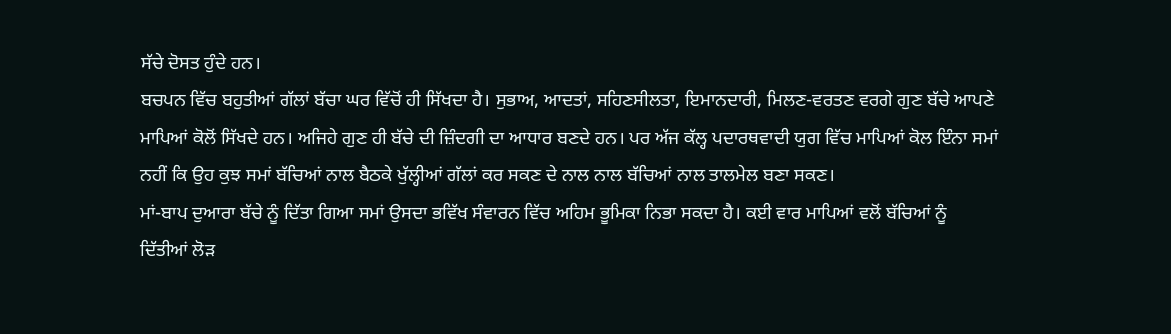ਸੱਚੇ ਦੋਸਤ ਹੁੰਦੇ ਹਨ।
ਬਚਪਨ ਵਿੱਚ ਬਹੁਤੀਆਂ ਗੱਲਾਂ ਬੱਚਾ ਘਰ ਵਿੱਚੋਂ ਹੀ ਸਿੱਖਦਾ ਹੈ। ਸੁਭਾਅ, ਆਦਤਾਂ, ਸਹਿਣਸੀਲਤਾ, ਇਮਾਨਦਾਰੀ, ਮਿਲਣ-ਵਰਤਣ ਵਰਗੇ ਗੁਣ ਬੱਚੇ ਆਪਣੇ ਮਾਪਿਆਂ ਕੋਲੋਂ ਸਿੱਖਦੇ ਹਨ। ਅਜਿਹੇ ਗੁਣ ਹੀ ਬੱਚੇ ਦੀ ਜ਼ਿੰਦਗੀ ਦਾ ਆਧਾਰ ਬਣਦੇ ਹਨ। ਪਰ ਅੱਜ ਕੱਲ੍ਹ ਪਦਾਰਥਵਾਦੀ ਯੁਗ ਵਿੱਚ ਮਾਪਿਆਂ ਕੋਲ ਇੰਨਾ ਸਮਾਂ ਨਹੀਂ ਕਿ ਉਹ ਕੁਝ ਸਮਾਂ ਬੱਚਿਆਂ ਨਾਲ ਬੈਠਕੇ ਖੁੱਲ੍ਹੀਆਂ ਗੱਲਾਂ ਕਰ ਸਕਣ ਦੇ ਨਾਲ ਨਾਲ ਬੱਚਿਆਂ ਨਾਲ ਤਾਲਮੇਲ ਬਣਾ ਸਕਣ।
ਮਾਂ-ਬਾਪ ਦੁਆਰਾ ਬੱਚੇ ਨੂੰ ਦਿੱਤਾ ਗਿਆ ਸਮਾਂ ਉਸਦਾ ਭਵਿੱਖ ਸੰਵਾਰਨ ਵਿੱਚ ਅਹਿਮ ਭੂਮਿਕਾ ਨਿਭਾ ਸਕਦਾ ਹੈ। ਕਈ ਵਾਰ ਮਾਪਿਆਂ ਵਲੋਂ ਬੱਚਿਆਂ ਨੂੰ ਦਿੱਤੀਆਂ ਲੋੜ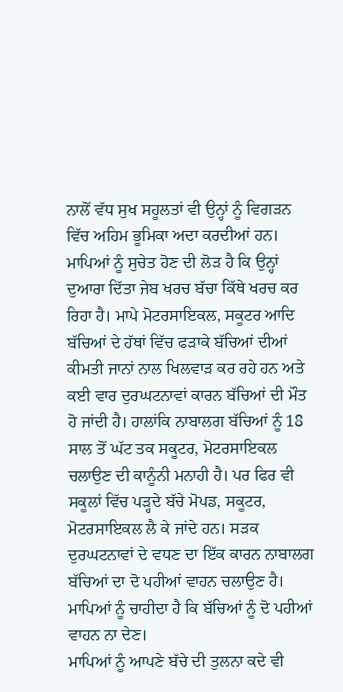ਨਾਲੋਂ ਵੱਧ ਸੁਖ ਸਹੂਲਤਾਂ ਵੀ ਉਨ੍ਹਾਂ ਨੂੰ ਵਿਗੜਨ ਵਿੱਚ ਅਹਿਮ ਭੂਮਿਕਾ ਅਦਾ ਕਰਦੀਆਂ ਹਨ। ਮਾਪਿਆਂ ਨੂੰ ਸੁਚੇਤ ਹੋਣ ਦੀ ਲੋੜ ਹੈ ਕਿ ਉਨ੍ਹਾਂ ਦੁਆਰਾ ਦਿੱਤਾ ਜੇਬ ਖਰਚ ਬੱਚਾ ਕਿੱਥੇ ਖਰਚ ਕਰ ਰਿਹਾ ਹੈ। ਮਾਪੇ ਮੋਟਰਸਾਇਕਲ, ਸਕੂਟਰ ਆਦਿ ਬੱਚਿਆਂ ਦੇ ਹੱਥਾਂ ਵਿੱਚ ਫੜਾਕੇ ਬੱਚਿਆਂ ਦੀਆਂ ਕੀਮਤੀ ਜਾਨਾਂ ਨਾਲ ਖਿਲਵਾੜ ਕਰ ਰਹੇ ਹਨ ਅਤੇ ਕਈ ਵਾਰ ਦੁਰਘਟਨਾਵਾਂ ਕਾਰਨ ਬੱਚਿਆਂ ਦੀ ਮੌਤ ਹੋ ਜਾਂਦੀ ਹੈ। ਹਾਲਾਂਕਿ ਨਾਬਾਲਗ ਬੱਚਿਆਂ ਨੂੰ 18 ਸਾਲ ਤੋਂ ਘੱਟ ਤਕ ਸਕੂਟਰ, ਮੋਟਰਸਾਇਕਲ ਚਲਾਉਣ ਦੀ ਕਾਨੂੰਨੀ ਮਨਾਹੀ ਹੈ। ਪਰ ਫਿਰ ਵੀ ਸਕੂਲਾਂ ਵਿੱਚ ਪੜ੍ਹਦੇ ਬੱਚੇ ਮੋਪਡ, ਸਕੂਟਰ, ਮੋਟਰਸਾਇਕਲ ਲੈ ਕੇ ਜਾਂਦੇ ਹਨ। ਸੜਕ ਦੁਰਘਟਨਾਵਾਂ ਦੇ ਵਧਣ ਦਾ ਇੱਕ ਕਾਰਨ ਨਾਬਾਲਗ ਬੱਚਿਆਂ ਦਾ ਦੋ ਪਹੀਆਂ ਵਾਹਨ ਚਲਾਉਣ ਹੈ। ਮਾਪਿਆਂ ਨੂੰ ਚਾਹੀਦਾ ਹੈ ਕਿ ਬੱਚਿਆਂ ਨੂੰ ਦੋ ਪਹੀਆਂ ਵਾਹਨ ਨਾ ਦੇਣ।
ਮਾਪਿਆਂ ਨੂੰ ਆਪਣੇ ਬੱਚੇ ਦੀ ਤੁਲਨਾ ਕਦੇ ਵੀ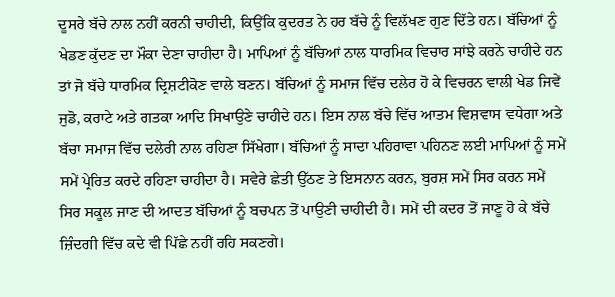ਦੂਸਰੇ ਬੱਚੇ ਨਾਲ ਨਹੀਂ ਕਰਨੀ ਚਾਹੀਦੀ, ਕਿਉਂਕਿ ਕੁਦਰਤ ਨੇ ਹਰ ਬੱਚੇ ਨੂੰ ਵਿਲੱਖਣ ਗੁਣ ਦਿੱਤੇ ਹਨ। ਬੱਚਿਆਂ ਨੂੰ ਖੇਡਣ ਕੁੱਦਣ ਦਾ ਮੌਕਾ ਦੇਣਾ ਚਾਹੀਦਾ ਹੈ। ਮਾਪਿਆਂ ਨੂੰ ਬੱਚਿਆਂ ਨਾਲ ਧਾਰਮਿਕ ਵਿਚਾਰ ਸਾਂਝੇ ਕਰਨੇ ਚਾਹੀਦੇ ਹਨ ਤਾਂ ਜੋ ਬੱਚੇ ਧਾਰਮਿਕ ਦ੍ਰਿਸ਼ਟੀਕੋਣ ਵਾਲੇ ਬਣਨ। ਬੱਚਿਆਂ ਨੂੰ ਸਮਾਜ ਵਿੱਚ ਦਲੇਰ ਹੋ ਕੇ ਵਿਚਰਨ ਵਾਲੀ ਖੇਡ ਜਿਵੇਂ ਜੁਡੋ, ਕਰਾਟੇ ਅਤੇ ਗਤਕਾ ਆਦਿ ਸਿਖਾਉਣੇ ਚਾਹੀਦੇ ਹਨ। ਇਸ ਨਾਲ ਬੱਚੇ ਵਿੱਚ ਆਤਮ ਵਿਸ਼ਵਾਸ ਵਧੇਗਾ ਅਤੇ ਬੱਚਾ ਸਮਾਜ ਵਿੱਚ ਦਲੇਰੀ ਨਾਲ ਰਹਿਣਾ ਸਿੱਖੇਗਾ। ਬੱਚਿਆਂ ਨੂੰ ਸਾਦਾ ਪਹਿਰਾਵਾ ਪਹਿਨਣ ਲਈ ਮਾਪਿਆਂ ਨੂੰ ਸਮੇਂ ਸਮੇਂ ਪ੍ਰੇਰਿਤ ਕਰਦੇ ਰਹਿਣਾ ਚਾਹੀਦਾ ਹੈ। ਸਵੇਰੇ ਛੇਤੀ ਉੱਠਣ ਤੇ ਇਸਨਾਨ ਕਰਨ, ਬੁਰਸ਼ ਸਮੇਂ ਸਿਰ ਕਰਨ ਸਮੇਂ ਸਿਰ ਸਕੂਲ ਜਾਣ ਦੀ ਆਦਤ ਬੱਚਿਆਂ ਨੂੰ ਬਚਪਨ ਤੋਂ ਪਾਉਣੀ ਚਾਹੀਦੀ ਹੈ। ਸਮੇਂ ਦੀ ਕਦਰ ਤੋਂ ਜਾਣੂ ਹੋ ਕੇ ਬੱਚੇ ਜ਼ਿੰਦਗੀ ਵਿੱਚ ਕਦੇ ਵੀ ਪਿੱਛੇ ਨਹੀਂ ਰਹਿ ਸਕਣਗੇ।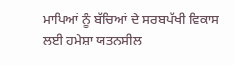ਮਾਪਿਆਂ ਨੂੰ ਬੱਚਿਆਂ ਦੇ ਸਰਬਪੱਖੀ ਵਿਕਾਸ ਲਈ ਹਮੇਸ਼ਾ ਯਤਨਸੀਲ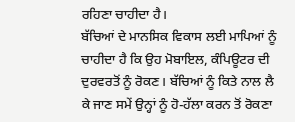ਰਹਿਣਾ ਚਾਹੀਦਾ ਹੈ।
ਬੱਚਿਆਂ ਦੇ ਮਾਨਸਿਕ ਵਿਕਾਸ ਲਈ ਮਾਪਿਆਂ ਨੂੰ ਚਾਹੀਦਾ ਹੈ ਕਿ ਉਹ ਮੋਬਾਇਲ, ਕੰਪਿਊਟਰ ਦੀ ਦੁਰਵਰਤੋਂ ਨੂੰ ਰੋਕਣ। ਬੱਚਿਆਂ ਨੂੰ ਕਿਤੇ ਨਾਲ ਲੈ ਕੇ ਜਾਣ ਸਮੇਂ ਉਨ੍ਹਾਂ ਨੂੰ ਹੋ-ਹੱਲਾ ਕਰਨ ਤੋਂ ਰੋਕਣਾ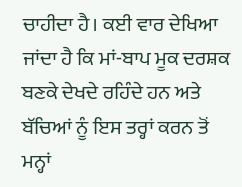ਚਾਹੀਦਾ ਹੈ। ਕਈ ਵਾਰ ਦੇਖਿਆ ਜਾਂਦਾ ਹੈ ਕਿ ਮਾਂ-ਬਾਪ ਮੂਕ ਦਰਸ਼ਕ ਬਣਕੇ ਦੇਖਦੇ ਰਹਿੰਦੇ ਹਨ ਅਤੇ ਬੱਚਿਆਂ ਨੂੰ ਇਸ ਤਰ੍ਹਾਂ ਕਰਨ ਤੋਂ ਮਨ੍ਹਾਂ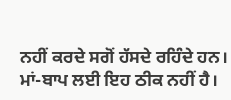ਨਹੀਂ ਕਰਦੇ ਸਗੋਂ ਹੱਸਦੇ ਰਹਿੰਦੇ ਹਨ। ਮਾਂ-ਬਾਪ ਲਈ ਇਹ ਠੀਕ ਨਹੀਂ ਹੈ।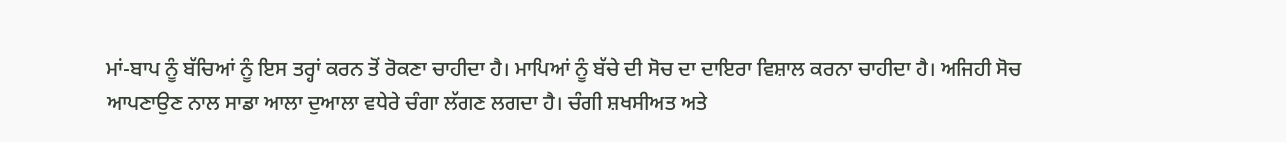ਮਾਂ-ਬਾਪ ਨੂੰ ਬੱਚਿਆਂ ਨੂੰ ਇਸ ਤਰ੍ਹਾਂ ਕਰਨ ਤੋਂ ਰੋਕਣਾ ਚਾਹੀਦਾ ਹੈ। ਮਾਪਿਆਂ ਨੂੰ ਬੱਚੇ ਦੀ ਸੋਚ ਦਾ ਦਾਇਰਾ ਵਿਸ਼ਾਲ ਕਰਨਾ ਚਾਹੀਦਾ ਹੈ। ਅਜਿਹੀ ਸੋਚ ਆਪਣਾਉਣ ਨਾਲ ਸਾਡਾ ਆਲਾ ਦੁਆਲਾ ਵਧੇਰੇ ਚੰਗਾ ਲੱਗਣ ਲਗਦਾ ਹੈ। ਚੰਗੀ ਸ਼ਖਸੀਅਤ ਅਤੇ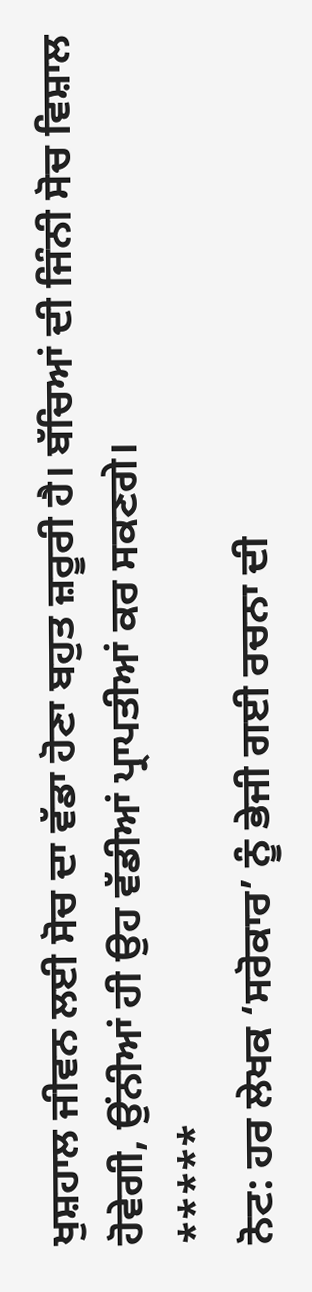ਖੁਸ਼ਹਾਲ ਜੀਵਨ ਲਈ ਸੋਚ ਦਾ ਵੱਡਾ ਹੋਣਾ ਬਹੁਤ ਜ਼ਰੂਰੀ ਹੈ। ਬੱਚਿਆਂ ਦੀ ਜਿੰਨੀ ਸੋਚ ਵਿਸ਼ਾਲ ਹੋਵੇਗੀ, ਉਂਨੀਆਂ ਹੀ ਉਹ ਵੱਡੀਆਂ ਪ੍ਰਾਪਤੀਆਂ ਕਰ ਸਕਣਗੇ।
*****
ਨੋਟ: ਹਰ ਲੇਖਕ ‘ਸਰੋਕਾਰ’ ਨੂੰ ਭੇਜੀ ਗਈ ਰਚਨਾ ਦੀ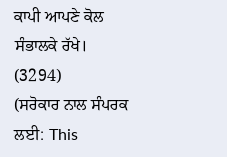ਕਾਪੀ ਆਪਣੇ ਕੋਲ ਸੰਭਾਲਕੇ ਰੱਖੇ।
(3294)
(ਸਰੋਕਾਰ ਨਾਲ ਸੰਪਰਕ ਲਈ: This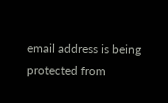email address is being protected from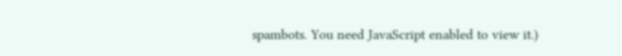spambots. You need JavaScript enabled to view it.)